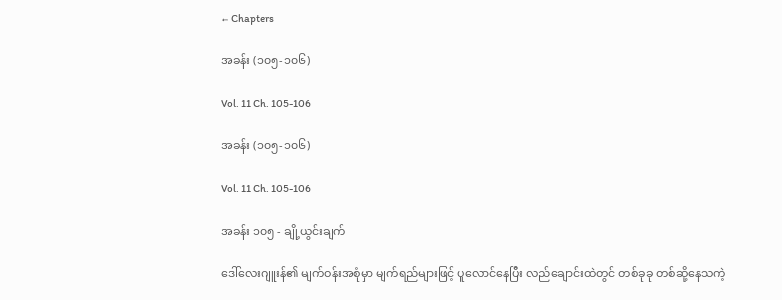← Chapters

အခန်း (၁၀၅-၁၀၆)

Vol. 11 Ch. 105-106

အခန်း (၁၀၅-၁၀၆)

Vol. 11 Ch. 105-106

အခန်း ၁၀၅ - ချို့ယွင်းချက်

ဒေါ်လေးဂျူးန်၏ မျက်ဝန်းအစုံမှာ မျက်ရည်များဖြင့် ပူလောင်နေပြီး လည်ချောင်းထဲတွင် တစ်ခုခု တစ်ဆို့နေသကဲ့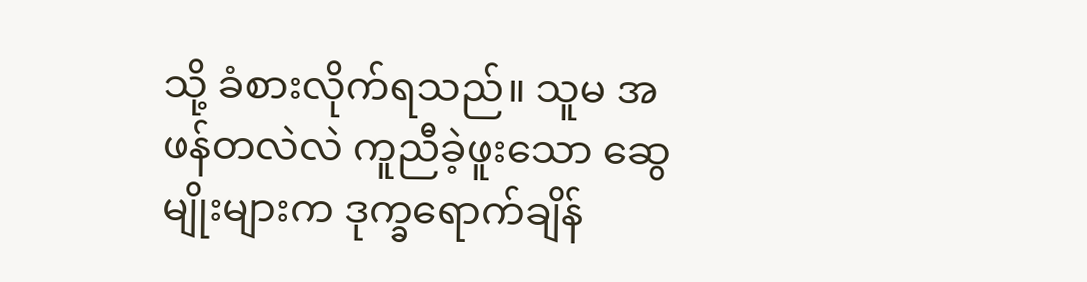သို့ ခံစားလိုက်ရသည်။ သူမ အဖန်တလဲလဲ ကူညီခဲ့ဖူးသော ဆွေမျိုးများက ဒုက္ခရောက်ချိန်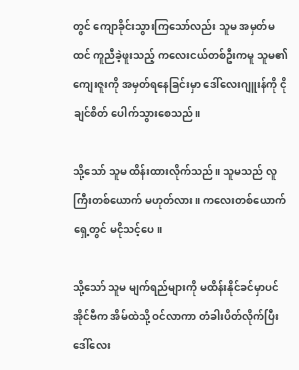တွင် ကျောခိုင်းသွားကြသော်လည်း သူမ အမှတ်မထင် ကူညီခဲ့ဖူးသည့် ကလေးငယ်တစ်ဦးကမူ သူမ၏ ကျေးဇူးကို အမှတ်ရနေခြင်းမှာ ဒေါ်လေးဂျူးန်ကို ငိုချင်စိတ် ပေါက်သွားစေသည်။

သို့သော် သူမ ထိန်းထားလိုက်သည်။ သူမသည် လူကြီးတစ်ယောက် မဟုတ်လား။ ကလေးတစ်ယောက်ရှေ့တွင် မငိုသင့်ပေ။

သို့သော် သူမ မျက်ရည်များကို မထိန်းနိုင်ခင်မှာပင် အိုင်ဗီက အိမ်ထဲသို့ ဝင်လာကာ တံခါးပိတ်လိုက်ပြီး ဒေါ်လေး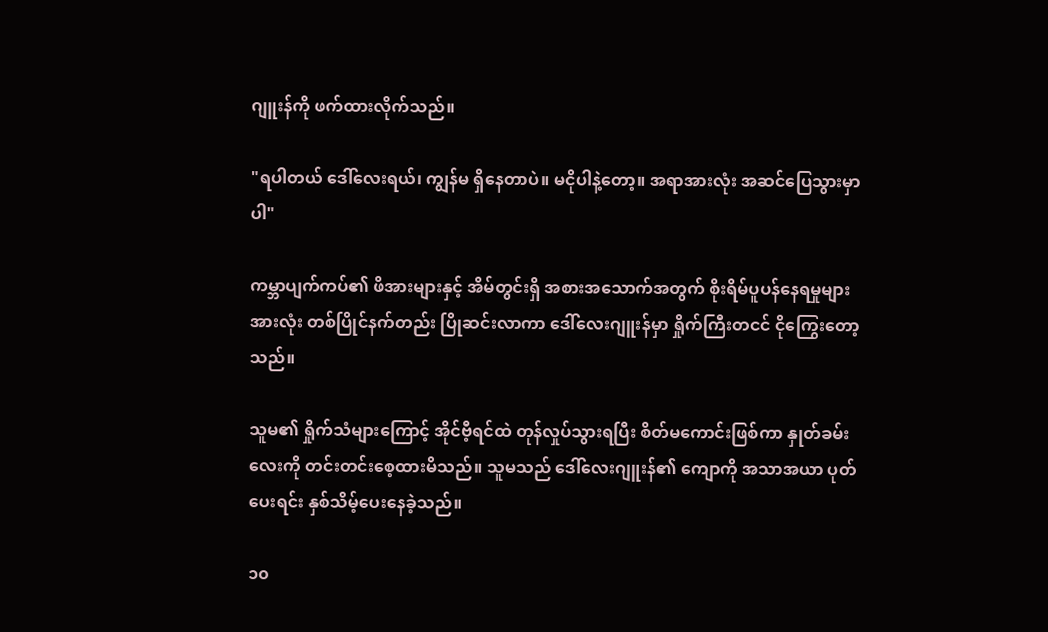ဂျူးန်ကို ဖက်ထားလိုက်သည်။

"ရပါတယ် ဒေါ်လေးရယ်၊ ကျွန်မ ရှိနေတာပဲ။ မငိုပါနဲ့တော့။ အရာအားလုံး အဆင်ပြေသွားမှာပါ"

ကမ္ဘာပျက်ကပ်၏ ဖိအားများနှင့် အိမ်တွင်းရှိ အစားအသောက်အတွက် စိုးရိမ်ပူပန်နေရမှုများအားလုံး တစ်ပြိုင်နက်တည်း ပြိုဆင်းလာကာ ဒေါ်လေးဂျူးန်မှာ ရှိုက်ကြီးတငင် ငိုကြွေးတော့သည်။

သူမ၏ ရှိုက်သံများကြောင့် အိုင်ဗီ့ရင်ထဲ တုန်လှုပ်သွားရပြီး စိတ်မကောင်းဖြစ်ကာ နှုတ်ခမ်းလေးကို တင်းတင်းစေ့ထားမိသည်။ သူမသည် ဒေါ်လေးဂျူးန်၏ ကျောကို အသာအယာ ပုတ်ပေးရင်း နှစ်သိမ့်ပေးနေခဲ့သည်။

၁၀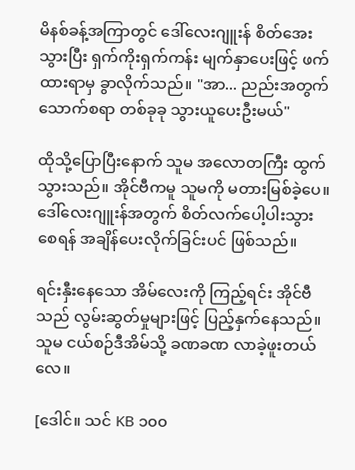မိနစ်ခန့်အကြာတွင် ဒေါ်လေးဂျူးန် စိတ်အေးသွားပြီး ရှက်ကိုးရှက်ကန်း မျက်နှာပေးဖြင့် ဖက်ထားရာမှ ခွာလိုက်သည်။ "အာ... ညည်းအတွက် သောက်စရာ တစ်ခုခု သွားယူပေးဦးမယ်"

ထိုသို့ပြောပြီးနောက် သူမ အလောတကြီး ထွက်သွားသည်။ အိုင်ဗီကမူ သူမကို မတားမြစ်ခဲ့ပေ။ ဒေါ်လေးဂျူးန်အတွက် စိတ်လက်ပေါ့ပါးသွားစေရန် အချိန်ပေးလိုက်ခြင်းပင် ဖြစ်သည်။

ရင်းနှီးနေသော အိမ်လေးကို ကြည့်ရင်း အိုင်ဗီသည် လွမ်းဆွတ်မှုများဖြင့် ပြည့်နှက်နေသည်။ သူမ ငယ်စဉ်ဒီအိမ်သို့ ခဏခဏ လာခဲ့ဖူးတယ်‌ လေ။

[ဒေါင်။ သင် KB ၁၀၀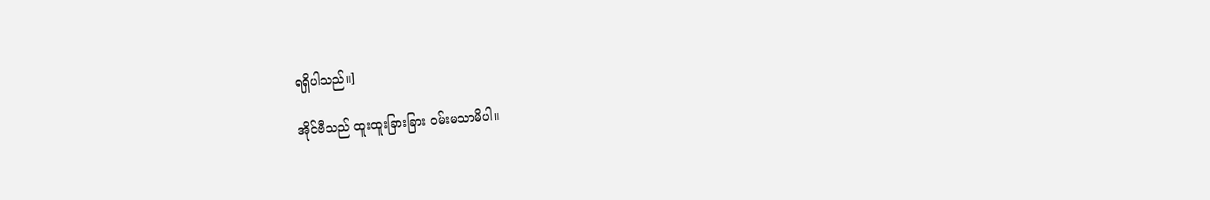ရရှိပါသည်။]

အိုင်ဗီသည် ထူးထူးခြားခြား ဝမ်းမသာမိပါ။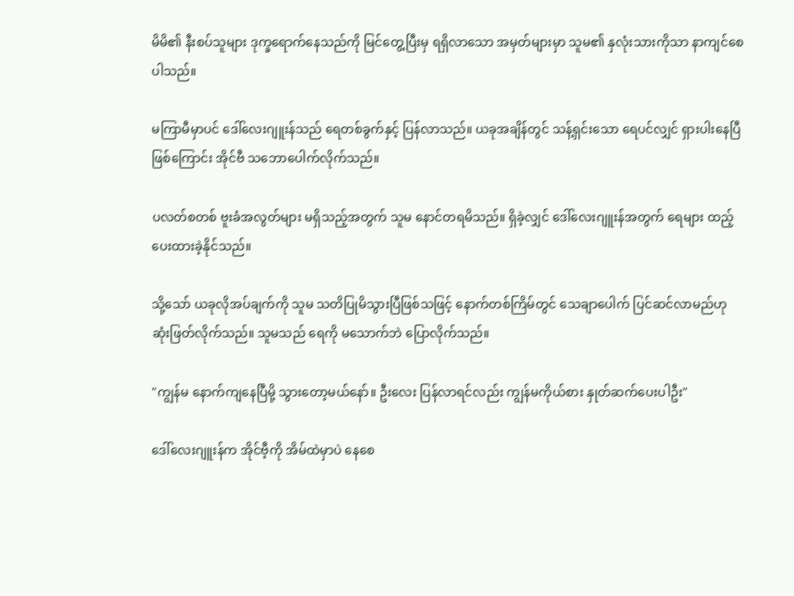မိမိ၏ နီးစပ်သူများ ဒုက္ခရောက်နေသည်ကို မြင်တွေ့ပြီးမှ ရရှိလာသော အမှတ်များမှာ သူမ၏ နှလုံးသားကိုသာ နာကျင်စေပါသည်။

မကြာမီမှာပင် ဒေါ်လေးဂျူးန်သည် ရေတစ်ခွက်နှင့် ပြန်လာသည်။ ယခုအချိန်တွင် သန့်ရှင်းသော ရေပင်လျှင် ရှားပါးနေပြီဖြစ်ကြောင်း အိုင်ဗီ သဘောပေါက်လိုက်သည်။

ပလတ်စတစ် ဗူးခံအလွတ်များ မရှိသည့်အတွက် သူမ နောင်တရမိသည်။ ရှိခဲ့လျှင် ဒေါ်လေးဂျူးန်အတွက် ရေများ ထည့်ပေးထားခဲ့နိုင်သည်။

သို့သော် ယခုလိုအပ်ချက်ကို သူမ သတိပြုမိသွားပြီဖြစ်သဖြင့် နောက်တစ်ကြိမ်တွင် သေချာပေါက် ပြင်ဆင်လာမည်ဟု ဆုံးဖြတ်လိုက်သည်။ သူမသည် ရေကို မသောက်ဘဲ ပြောလိုက်သည်။

"ကျွန်မ နောက်ကျနေပြီမို့ သွားတော့မယ်နော်။ ဦးလေး ပြန်လာရင်လည်း ကျွန်မကိုယ်စား နှုတ်ဆက်ပေးပါဦး"

ဒေါ်လေးဂျူးန်က အိုင်ဗီ့ကို အိမ်ထဲမှာပဲ နေစေ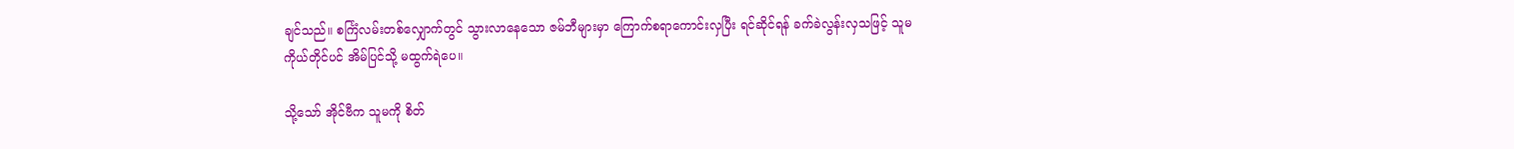ချင်သည်။ စင်္ကြံလမ်းတစ်လျှောက်တွင် သွားလာနေသော ဇမ်ဘီများမှာ ကြောက်စရာကောင်းလှပြီး ရင်ဆိုင်ရန် ခက်ခဲလွန်းလှသဖြင့် သူမကိုယ်တိုင်ပင် အိမ်ပြင်သို့ မထွက်ရဲပေ။

သို့သော် အိုင်ဗီက သူမကို စိတ်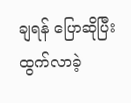ချရန် ပြောဆိုပြီး ထွက်လာခဲ့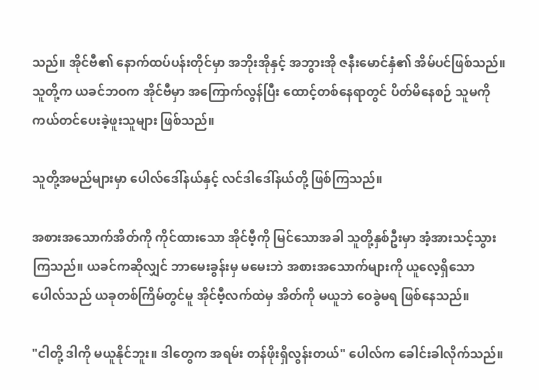သည်။ အိုင်ဗီ၏ နောက်ထပ်ပန်းတိုင်မှာ အဘိုးအိုနှင့် အဘွားအို ဇနီးမောင်နှံ၏ အိမ်ပင်ဖြစ်သည်။ သူတို့က ယခင်ဘဝက အိုင်ဗီမှာ အကြောက်လွန်ပြီး ထောင့်တစ်နေရာတွင် ပိတ်မိနေစဉ် သူမကို ကယ်တင်ပေးခဲ့ဖူးသူများ ဖြစ်သည်။

သူတို့အမည်များမှာ ပေါလ်ဒေါ်နယ်နှင့် လင်ဒါဒေါ်နယ်တို့ ဖြစ်ကြသည်။

အစားအသောက်အိတ်ကို ကိုင်ထားသော အိုင်ဗီ့ကို မြင်သောအခါ သူတို့နှစ်ဦးမှာ အံ့အားသင့်သွားကြသည်။ ယခင်ကဆိုလျှင် ဘာမေးခွန်းမှ မမေးဘဲ အစားအသောက်များကို ယူလေ့ရှိသော ပေါလ်သည် ယခုတစ်ကြိမ်တွင်မူ အိုင်ဗီ့လက်ထဲမှ အိတ်ကို မယူဘဲ ဝေခွဲမရ ဖြစ်နေသည်။

"ငါတို့ ဒါကို မယူနိုင်ဘူး။ ဒါတွေက အရမ်း တန်ဖိုးရှိလွန်းတယ်" ပေါလ်က ခေါင်းခါလိုက်သည်။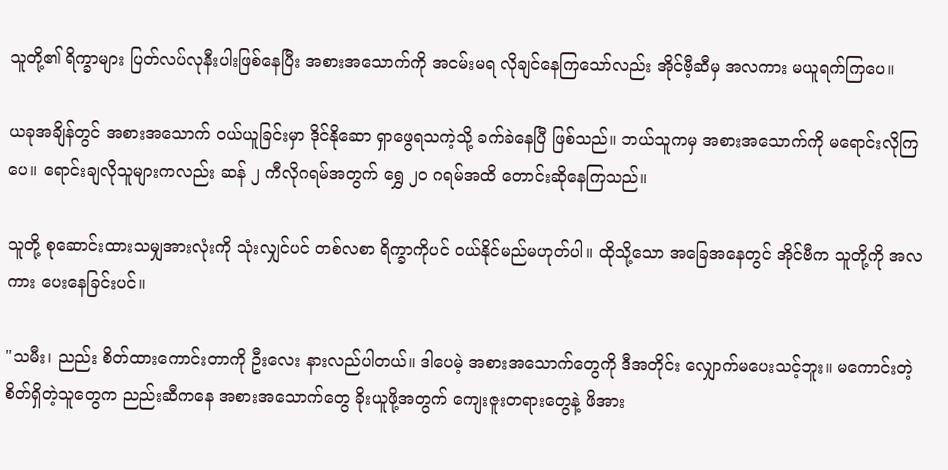သူတို့၏ ရိက္ခာများ ပြတ်လပ်လုနီးပါးဖြစ်နေပြီး အစားအသောက်ကို အငမ်းမရ လိုချင်နေကြသော်လည်း အိုင်ဗီ့ဆီမှ အလကား မယူရက်ကြပေ။

ယခုအချိန်တွင် အစားအသောက် ဝယ်ယူခြင်းမှာ ဒိုင်နိုဆော ရှာဖွေရသကဲ့သို့ ခက်ခဲနေပြီ ဖြစ်သည်။ ဘယ်သူကမှ အစားအသောက်ကို မရောင်းလိုကြပေ။ ရောင်းချလိုသူများကလည်း ဆန် ၂ ကီလိုဂရမ်အတွက် ရွှေ ၂၀ ဂရမ်အထိ တောင်းဆိုနေကြသည်။

သူတို့ စုဆောင်းထားသမျှအားလုံးကို သုံးလျှင်ပင် တစ်လစာ ရိက္ခာကိုပင် ဝယ်နိုင်မည်မဟုတ်ပါ။ ထိုသို့သော အခြေအနေတွင် အိုင်ဗီက သူတို့ကို အလကား ပေးနေခြင်းပင်။

"သမီး၊ ညည်း စိတ်ထားကောင်းတာကို ဦးလေး နားလည်ပါတယ်။ ဒါပေမဲ့ အစားအသောက်တွေကို ဒီအတိုင်း လျှောက်မပေးသင့်ဘူး။ မကောင်းတဲ့ စိတ်ရှိတဲ့သူတွေက ညည်းဆီကနေ အစားအသောက်တွေ ခိုးယူဖို့အတွက် ကျေးဇူးတရားတွေနဲ့ ဖိအား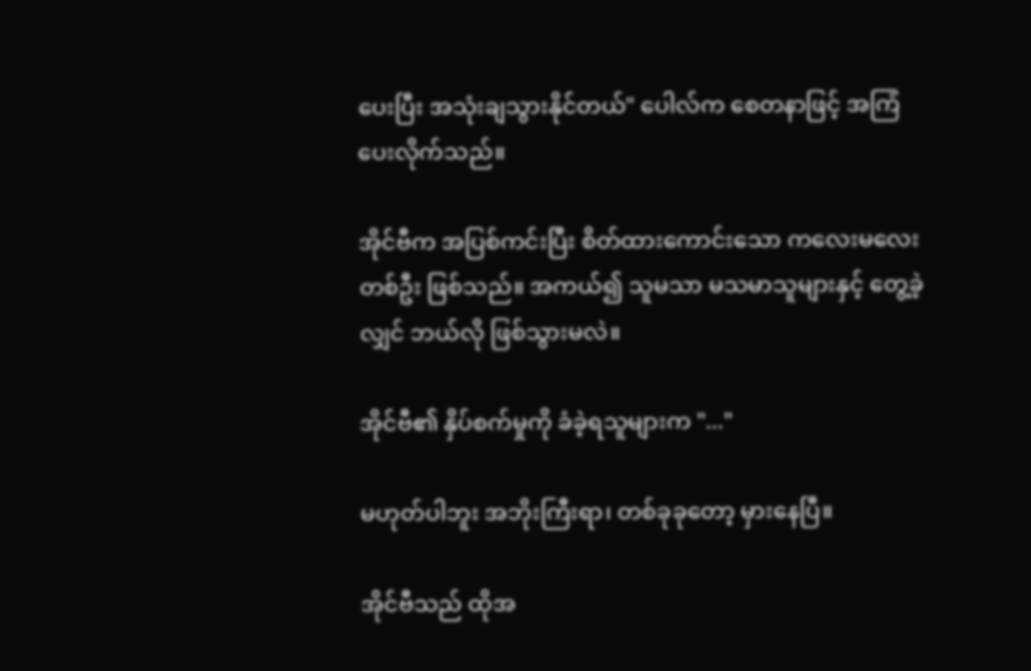ပေးပြီး အသုံးချသွားနိုင်တယ်" ပေါလ်က စေတနာဖြင့် အကြံပေးလိုက်သည်။

အိုင်ဗီက အပြစ်ကင်းပြီး စိတ်ထားကောင်းသော ကလေးမလေးတစ်ဦး ဖြစ်သည်။ အကယ်၍ သူမသာ မသမာသူများနှင့် တွေ့ခဲ့လျှင် ဘယ်လို ဖြစ်သွားမလဲ။

အိုင်ဗီ၏ နှိပ်စက်မှုကို ခံခဲ့ရသူများက "..."

မဟုတ်ပါဘူး အဘိုးကြီးရာ၊ တစ်ခုခုတော့ မှားနေပြီ။

အိုင်ဗီသည် ထိုအ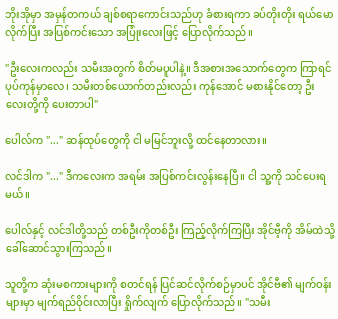ဘိုးအိုမှာ အမှန်တကယ် ချစ်စရာကောင်းသည်ဟု ခံစားရကာ ခပ်တိုးတိုး ရယ်မောလိုက်ပြီး အပြစ်ကင်းသော အပြုံးလေးဖြင့် ပြောလိုက်သည်။

"ဦးလေးကလည်း သမီးအတွက် စိတ်မပူပါနဲ့။ ဒီအစားအသောက်တွေက ကြာရင် ပုပ်ကုန်မှာလေ၊ သမီးတစ်ယောက်တည်းလည်း ကုန်အောင် မစားနိုင်တော့ ဦးလေးတို့ကို ပေးတာပါ"

ပေါလ်က "..." ဆန်ထုပ်တွေကို ငါ မမြင်ဘူးလို့ ထင်နေတာလား။

လင်ဒါက "..." ဒီကလေးက အရမ်း အပြစ်ကင်းလွန်းနေပြီ။ ငါ သူ့ကို သင်ပေးရမယ်။

ပေါလ်နှင့် လင်ဒါတို့သည် တစ်ဦးကိုတစ်ဦး ကြည့်လိုက်ကြပြီး အိုင်ဗီ့ကို အိမ်ထဲသို့ ခေါ်ဆောင်သွားကြသည်။

သူတို့က ဆုံးမစကားများကို စတင်ရန် ပြင်ဆင်လိုက်စဉ်မှာပင် အိုင်ဗီ၏ မျက်ဝန်းများမှာ မျက်ရည်ဝိုင်းလာပြီး ရှိုက်လျက် ပြောလိုက်သည်။ "သမီး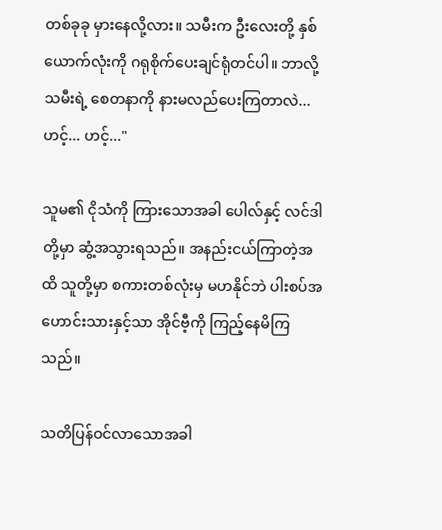တစ်ခုခု မှားနေလို့လား။ သမီးက ဦးလေးတို့ နှစ်ယောက်လုံးကို ဂရုစိုက်ပေးချင်ရုံတင်ပါ။ ဘာလို့ သမီးရဲ့ စေတနာကို နားမလည်ပေးကြတာလဲ... ဟင့်... ဟင့်..."

သူမ၏ ငိုသံကို ကြားသောအခါ ပေါလ်နှင့် လင်ဒါတို့မှာ ဆွံ့အသွားရသည်။ အနည်းငယ်ကြာတဲ့အထိ သူတို့မှာ စကားတစ်လုံးမှ မဟနိုင်ဘဲ ပါးစပ်အဟောင်းသားနှင့်သာ အိုင်ဗီ့ကို ကြည့်နေမိကြသည်။

သတိပြန်ဝင်လာသောအခါ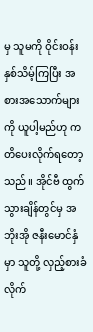မှ သူမကို ဝိုင်းဝန်းနှစ်သိမ့်ကြပြီး အစားအသောက်များကို ယူပါ့မည်ဟု ကတိပေးလိုက်ရတော့သည်။ အိုင်ဗီ ထွက်သွားချိန်တွင်မှ အဘိုးအို ဇနီးမောင်နှံမှာ သူတို့ လှည့်စားခံလိုက်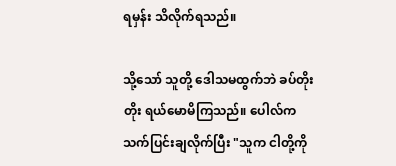ရမှန်း သိလိုက်ရသည်။

သို့သော် သူတို့ ဒေါသမထွက်ဘဲ ခပ်တိုးတိုး ရယ်မောမိကြသည်။ ပေါလ်က သက်ပြင်းချလိုက်ပြီး "သူက ငါတို့ကို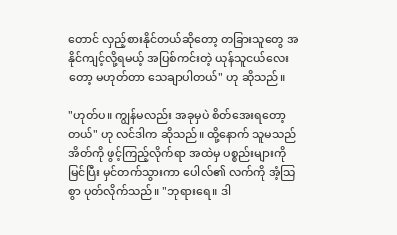တောင် လှည့်စားနိုင်တယ်ဆိုတော့ တခြားသူတွေ အနိုင်ကျင့်လို့ရမယ့် အပြစ်ကင်းတဲ့ ယုန်သူငယ်လေးတော့ မဟုတ်တာ သေချာပါတယ်" ဟု ဆိုသည်။

"ဟုတ်ပ။ ကျွန်မလည်း အခုမှပဲ စိတ်အေးရတော့တယ်" ဟု လင်ဒါက ဆိုသည်။ ထို့နောက် သူမသည် အိတ်ကို ဖွင့်ကြည့်လိုက်ရာ အထဲမှ ပစ္စည်းများကို မြင်ပြီး မှင်တက်သွားကာ ပေါလ်၏ လက်ကို အံ့သြစွာ ပုတ်လိုက်သည်။ "ဘုရားရေ။ ဒါ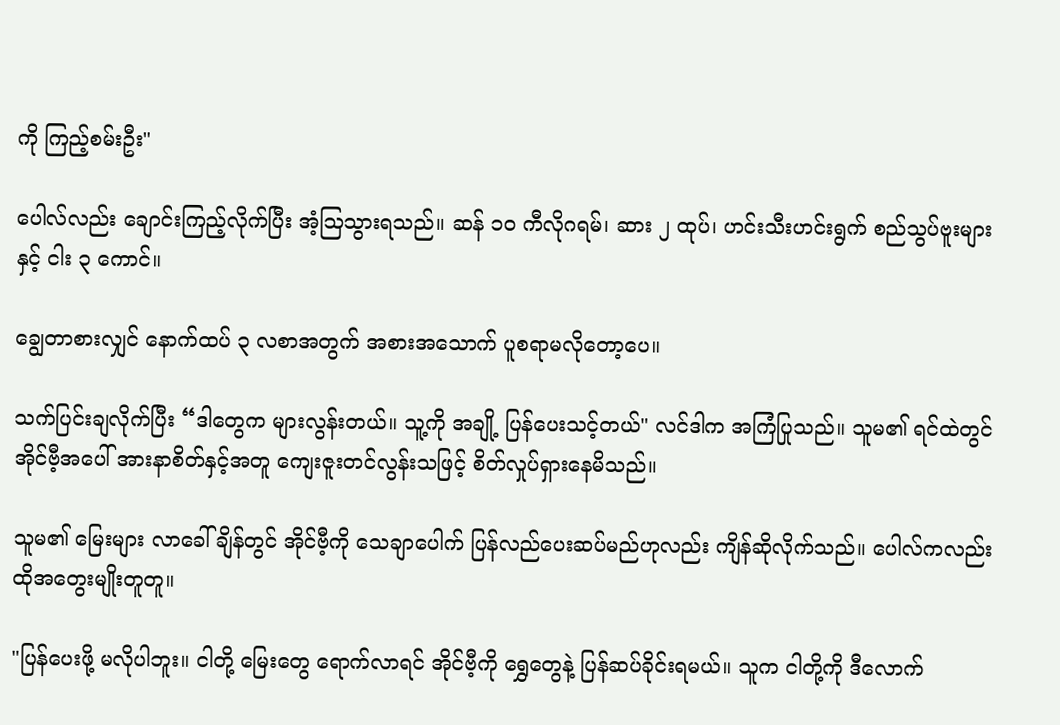ကို ကြည့်စမ်းဦး"

ပေါလ်လည်း ချောင်းကြည့်လိုက်ပြီး အံ့သြသွားရသည်။ ဆန် ၁၀ ကီလိုဂရမ်၊ ဆား ၂ ထုပ်၊ ဟင်းသီးဟင်းရွက် စည်သွပ်ဗူးများနှင့် ငါး ၃ ကောင်။

ချွေတာစားလျှင် နောက်ထပ် ၃ လစာအတွက် အစားအသောက် ပူစရာမလိုတော့ပေ။

သက်ပြင်းချလိုက်ပြီး “ဒါတွေက များလွန်းတယ်။ သူ့ကို အချို့ ပြန်ပေးသင့်တယ်" လင်ဒါက အကြံပြုသည်။ သူမ၏ ရင်ထဲတွင် အိုင်ဗီ့အပေါ် အားနာစိတ်နှင့်အတူ ကျေးဇူးတင်လွန်းသဖြင့် စိတ်လှုပ်ရှားနေမိသည်။

သူမ၏ မြေးများ လာခေါ်ချိန်တွင် အိုင်ဗီ့ကို သေချာပေါက် ပြန်လည်ပေးဆပ်မည်ဟုလည်း ကျိန်ဆိုလိုက်သည်။ ပေါလ်ကလည်း ထိုအတွေးမျိုးတူတူ။

"ပြန်ပေးဖို့ မလိုပါဘူး။ ငါတို့ မြေးတွေ ရောက်လာရင် အိုင်ဗီ့ကို ရွှေတွေနဲ့ ပြန်ဆပ်ခိုင်းရမယ်။ သူက ငါတို့ကို ဒီလောက်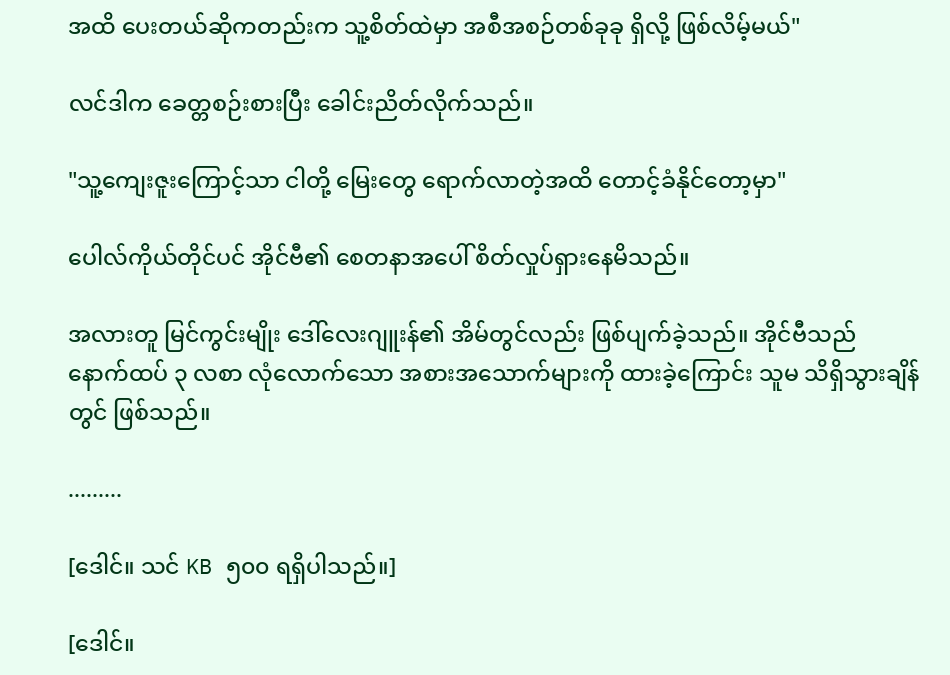အထိ ပေးတယ်ဆိုကတည်းက သူ့စိတ်ထဲမှာ အစီအစဉ်တစ်ခုခု ရှိလို့ ဖြစ်လိမ့်မယ်"

လင်ဒါက ခေတ္တစဉ်းစားပြီး ခေါင်းညိတ်လိုက်သည်။

"သူ့ကျေးဇူးကြောင့်သာ ငါတို့ မြေးတွေ ရောက်လာတဲ့အထိ တောင့်ခံနိုင်တော့မှာ"

ပေါလ်ကိုယ်တိုင်ပင် အိုင်ဗီ၏ စေတနာအပေါ် စိတ်လှုပ်ရှားနေမိသည်။

အလားတူ မြင်ကွင်းမျိုး ဒေါ်လေးဂျူးန်၏ အိမ်တွင်လည်း ဖြစ်ပျက်ခဲ့သည်။ အိုင်ဗီသည် နောက်ထပ် ၃ လစာ လုံလောက်သော အစားအသောက်များကို ထားခဲ့ကြောင်း သူမ သိရှိသွားချိန်တွင် ဖြစ်သည်။

.........

[ဒေါင်။ သင် KB ၅၀၀ ရရှိပါသည်။]

[ဒေါင်။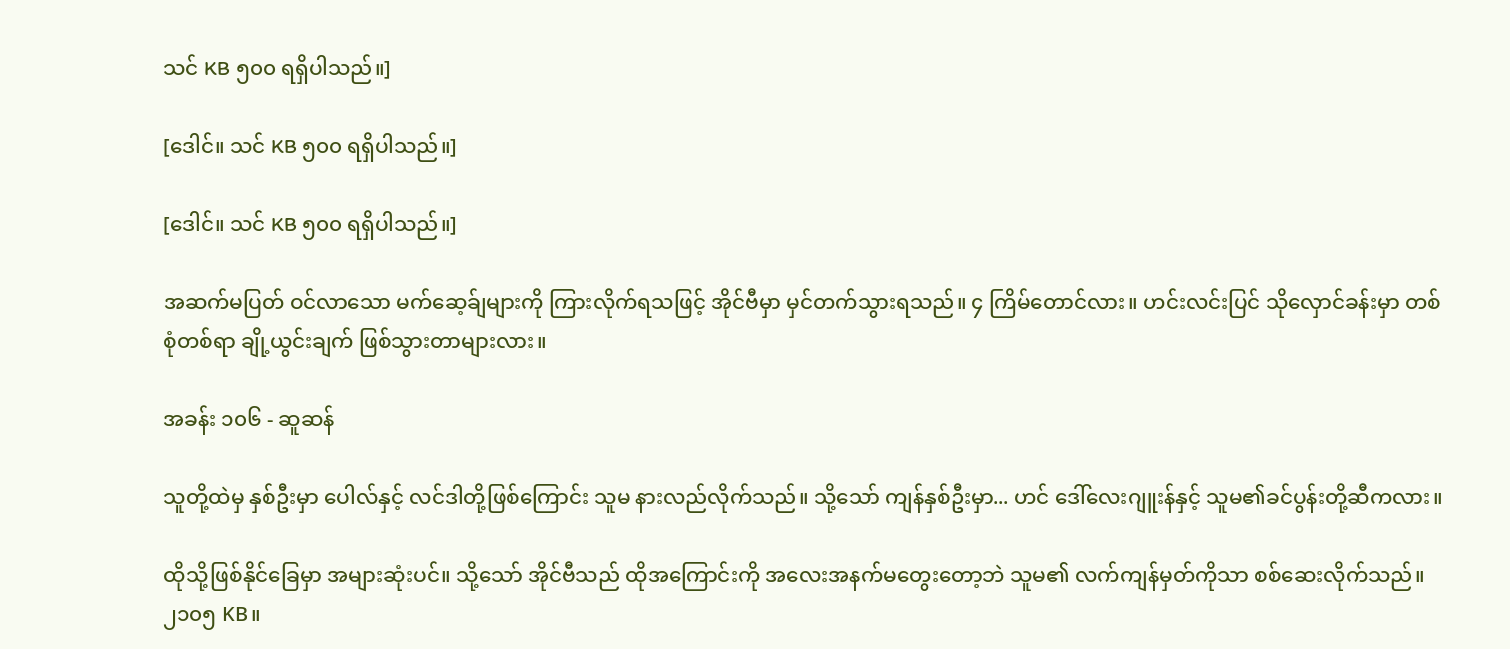သင် KB ၅၀၀ ရရှိပါသည်။]

[ဒေါင်။ သင် KB ၅၀၀ ရရှိပါသည်။]

[ဒေါင်။ သင် KB ၅၀၀ ရရှိပါသည်။]

အဆက်မပြတ် ဝင်လာသော မက်ဆေ့ခ်ျများကို ကြားလိုက်ရသဖြင့် အိုင်ဗီမှာ မှင်တက်သွားရသည်။ ၄ ကြိမ်တောင်လား။ ဟင်းလင်းပြင် သိုလှောင်ခန်းမှာ တစ်စုံတစ်ရာ ချို့ယွင်းချက် ဖြစ်သွားတာများလား။

အခန်း ၁၀၆ - ဆူဆန်

သူတို့ထဲမှ နှစ်ဦးမှာ ပေါလ်နှင့် လင်ဒါတို့ဖြစ်ကြောင်း သူမ နားလည်လိုက်သည်။ သို့သော် ကျန်နှစ်ဦးမှာ... ဟင် ဒေါ်လေးဂျူးန်နှင့် သူမ၏ခင်ပွန်းတို့ဆီကလား။

ထိုသို့ဖြစ်နိုင်ခြေမှာ အများဆုံးပင်။ သို့သော် အိုင်ဗီသည် ထိုအကြောင်းကို အလေးအနက်မတွေးတော့ဘဲ သူမ၏ လက်ကျန်မှတ်ကိုသာ စစ်ဆေးလိုက်သည်။ ၂၁၀၅ KB။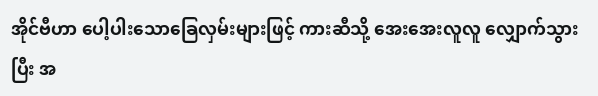အိုင်ဗီဟာ ပေါ့ပါးသောခြေလှမ်းများဖြင့် ကားဆီသို့ အေးအေးလူလူ လျှောက်သွားပြီး အ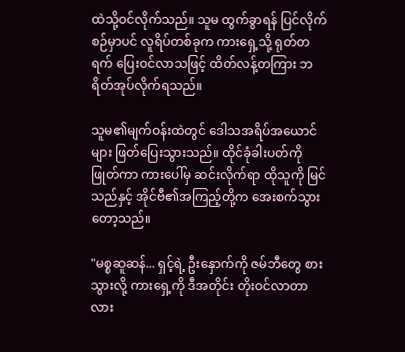ထဲသို့ဝင်လိုက်သည်။ သူမ ထွက်ခွာရန် ပြင်လိုက်စဉ်မှာပင် လူရိပ်တစ်ခုက ကားရှေ့သို့ ရုတ်တရက် ပြေးဝင်လာသဖြင့် ထိတ်လန့်တကြား ဘရိတ်အုပ်လိုက်ရသည်။

သူမ၏မျက်ဝန်းထဲတွင် ဒေါသအရိပ်အယောင်များ ဖြတ်ပြေးသွားသည်။ ထိုင်ခုံခါးပတ်ကို ဖြုတ်ကာ ကားပေါ်မှ ဆင်းလိုက်ရာ ထိုသူကို မြင်သည်နှင့် အိုင်ဗီ၏အကြည့်တို့က အေးစက်သွားတော့သည်။

"မစ္စဆူဆန်... ရှင့်ရဲ့ ဦးနှောက်ကို ဇမ်ဘီတွေ စားသွားလို့ ကားရှေ့ကို ဒီအတိုင်း တိုးဝင်လာတာလား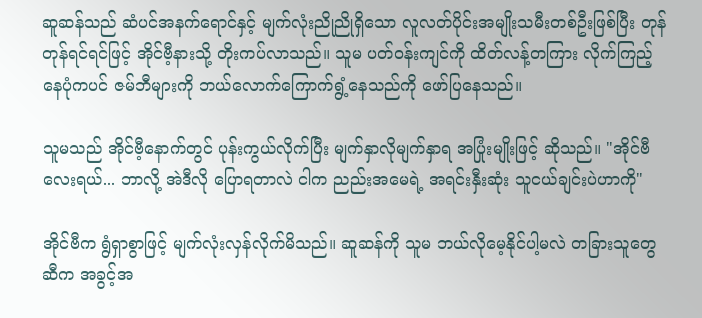ဆူဆန်သည် ဆံပင်အနက်ရောင်နှင့် မျက်လုံးညိုညိုရှိသော လူလတ်ပိုင်းအမျိုးသမီးတစ်ဦးဖြစ်ပြီး တုန်တုန်ရင်ရင်ဖြင့် အိုင်ဗီ့နားသို့ တိုးကပ်လာသည်။ သူမ ပတ်ဝန်းကျင်ကို ထိတ်လန့်တကြား လိုက်ကြည့်နေပုံကပင် ဇမ်ဘီများကို ဘယ်လောက်ကြောက်ရွံ့နေသည်ကို ဖော်ပြနေသည်။

သူမသည် အိုင်ဗီ့နောက်တွင် ပုန်းကွယ်လိုက်ပြီး မျက်နှာလိုမျက်နှာရ အပြုံးမျိုးဖြင့် ဆိုသည်။ "အိုင်ဗီလေးရယ်... ဘာလို့ အဲဒီလို ပြောရတာလဲ ငါက ညည်းအမေရဲ့ အရင်းနှီးဆုံး သူငယ်ချင်းပဲဟာကို"

အိုင်ဗီက ရွံရှာစွာဖြင့် မျက်လုံးလှန်လိုက်မိသည်။ ဆူဆန်ကို သူမ ဘယ်လိုမေ့နိုင်ပါ့မလဲ တခြားသူတွေဆီက အခွင့်အ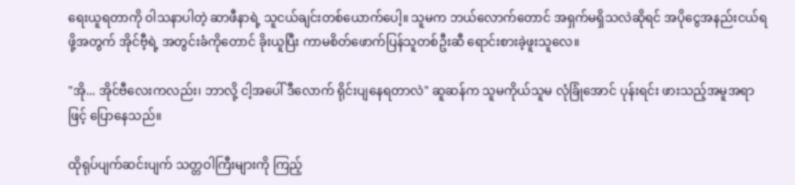ရေးယူရတာကို ဝါသနာပါတဲ့ ဆာဖီနာရဲ့ သူငယ်ချင်းတစ်ယောက်ပေါ့။ သူမက ဘယ်လောက်တောင် အရှက်မရှိသလဲဆိုရင် အပိုငွေအနည်းငယ်ရဖို့အတွက် အိုင်ဗီ့ရဲ့ အတွင်းခံကိုတောင် ခိုးယူပြီး ကာမစိတ်ဖောက်ပြန်သူတစ်ဦးဆီ ရောင်းစားခဲ့ဖူးသူလေ။

"အို... အိုင်ဗီလေးကလည်း၊ ဘာလို့ ငါ့အပေါ် ဒီလောက် ရိုင်းပျနေရတာလဲ" ဆူဆန်က သူမကိုယ်သူမ လုံခြုံအောင် ပုန်းရင်း ဖားသည့်အမူအရာဖြင့် ပြောနေသည်။

ထိုရုပ်ပျက်ဆင်းပျက် သတ္တဝါကြီးများကို ကြည့်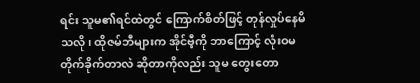ရင်း သူမ၏ရင်ထဲတွင် ကြောက်စိတ်ဖြင့် တုန်လှုပ်နေမိသလို၊ ထိုဇမ်ဘီများက အိုင်ဗီ့ကို ဘာကြောင့် လုံးဝမတိုက်ခိုက်တာလဲ ဆိုတာကိုလည်း သူမ တွေးတော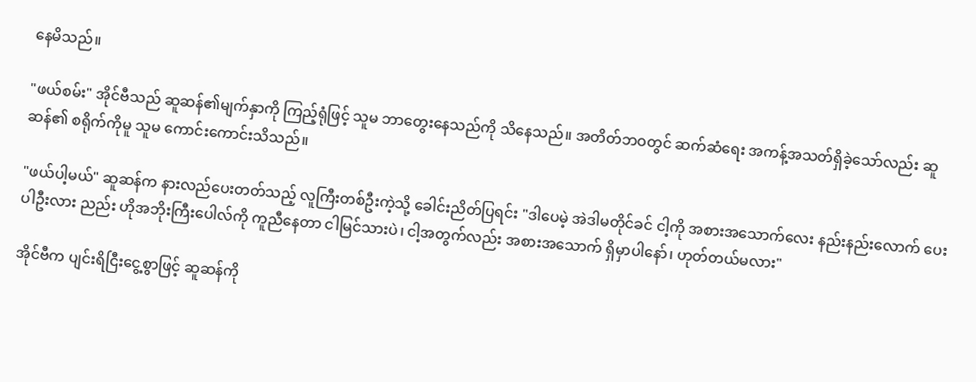နေမိသည်။

"ဖယ်စမ်း" အိုင်ဗီသည် ဆူဆန်၏မျက်နှာကို ကြည့်ရုံဖြင့် သူမ ဘာတွေးနေသည်ကို သိနေသည်။ အတိတ်ဘဝတွင် ဆက်ဆံရေး အကန့်အသတ်ရှိခဲ့သော်လည်း ဆူဆန်၏ စရိုက်ကိုမူ သူမ ကောင်းကောင်းသိသည်။

"ဖယ်ပါ့မယ်" ဆူဆန်က နားလည်ပေးတတ်သည့် လူကြီးတစ်ဦးကဲ့သို့ ခေါင်းညိတ်ပြရင်း "ဒါပေမဲ့ အဲဒါမတိုင်ခင် ငါ့ကို အစားအသောက်လေး နည်းနည်းလောက် ပေးပါဦးလား ညည်း ဟိုအဘိုးကြီးပေါလ်ကို ကူညီနေတာ ငါမြင်သားပဲ၊ ငါ့အတွက်လည်း အစားအသောက် ရှိမှာပါနော်၊ ဟုတ်တယ်မလား"

အိုင်ဗီက ပျင်းရိငြီးငွေ့စွာဖြင့် ဆူဆန်ကို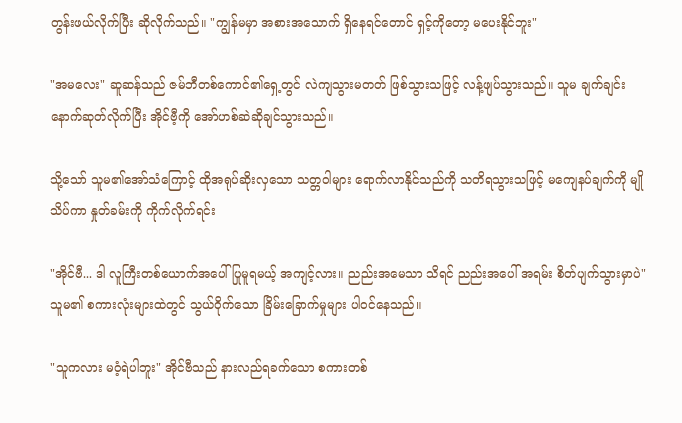တွန်းဖယ်လိုက်ပြီး ဆိုလိုက်သည်။ "ကျွန်မမှာ အစားအသောက် ရှိနေရင်တောင် ရှင့်ကိုတော့ မပေးနိုင်ဘူး"

"အမလေး" ဆူဆန်သည် ဇမ်ဘီတစ်ကောင်၏ရှေ့တွင် လဲကျသွားမတတ် ဖြစ်သွားသဖြင့် လန့်ဖျပ်သွားသည်။ သူမ ချက်ချင်း နောက်ဆုတ်လိုက်ပြီး အိုင်ဗီ့ကို အော်ဟစ်ဆဲဆိုချင်သွားသည်။

သို့သော် သူမ၏အော်သံကြောင့် ထိုအရုပ်ဆိုးလှသော သတ္တဝါများ ရောက်လာနိုင်သည်ကို သတိရသွားသဖြင့် မကျေနပ်ချက်ကို မျိုသိပ်ကာ နှုတ်ခမ်းကို ကိုက်လိုက်ရင်း

"အိုင်ဗီ... ဒါ လူကြီးတစ်ယောက်အပေါ် ပြုမူရမယ့် အကျင့်လား။ ညည်းအမေသာ သိရင် ညည်းအပေါ် အရမ်း စိတ်ပျက်သွားမှာပဲ" သူမ၏ စကားလုံးများထဲတွင် သွယ်ဝိုက်သော ခြိမ်းခြောက်မှုများ ပါဝင်နေသည်။

"သူကလား မဝံ့ရဲပါဘူး" အိုင်ဗီသည် နားလည်ရခက်သော စကားတစ်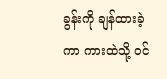ခွန်းကို ချန်ထားခဲ့ကာ ကားထဲသို့ ဝင်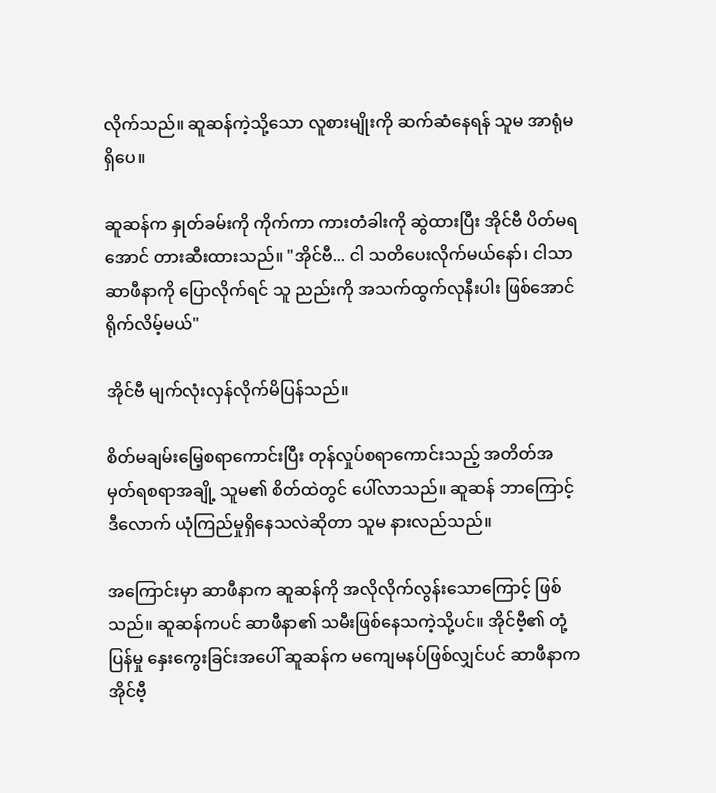လိုက်သည်။ ဆူဆန်ကဲ့သို့သော လူစားမျိုးကို ဆက်ဆံနေရန် သူမ အာရုံမရှိပေ။

ဆူဆန်က နှုတ်ခမ်းကို ကိုက်ကာ ကားတံခါးကို ဆွဲထားပြီး အိုင်ဗီ ပိတ်မရအောင် တားဆီးထားသည်။ "အိုင်ဗီ... ငါ သတိပေးလိုက်မယ်နော်၊ ငါသာ ဆာဖီနာကို ပြောလိုက်ရင် သူ ညည်းကို အသက်ထွက်လုနီးပါး ဖြစ်အောင် ရိုက်လိမ့်မယ်"

အိုင်ဗီ မျက်လုံးလှန်လိုက်မိပြန်သည်။

စိတ်မချမ်းမြေ့စရာကောင်းပြီး တုန်လှုပ်စရာကောင်းသည့် အတိတ်အမှတ်ရစရာအချို့ သူမ၏ စိတ်ထဲတွင် ပေါ်လာသည်။ ဆူဆန် ဘာကြောင့် ဒီလောက် ယုံကြည်မှုရှိနေသလဲဆိုတာ သူမ နားလည်သည်။

အကြောင်းမှာ ဆာဖီနာက ဆူဆန်ကို အလိုလိုက်လွန်းသောကြောင့် ဖြစ်သည်။ ဆူဆန်ကပင် ဆာဖီနာ၏ သမီးဖြစ်နေသကဲ့သို့ပင်။ အိုင်ဗီ့၏ တုံ့ပြန်မှု နှေးကွေးခြင်းအပေါ် ဆူဆန်က မကျေမနပ်ဖြစ်လျှင်ပင် ဆာဖီနာက အိုင်ဗီ့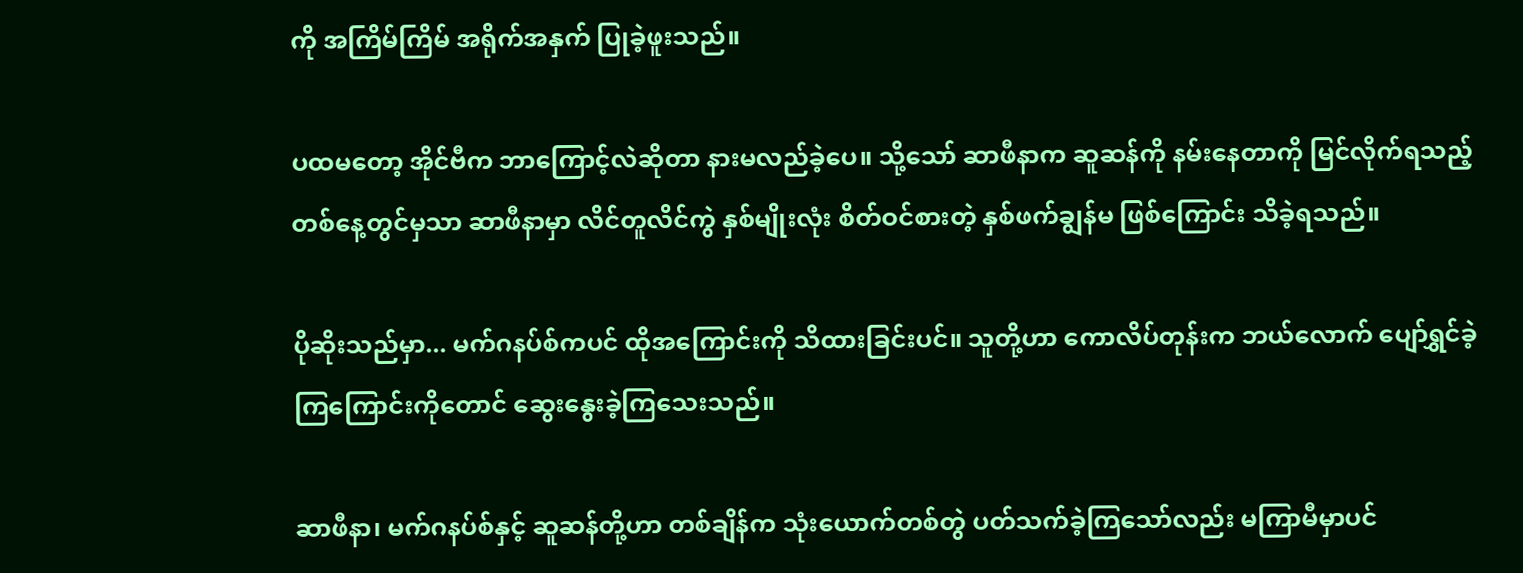ကို အကြိမ်ကြိမ် အရိုက်အနှက် ပြုခဲ့ဖူးသည်။

ပထမတော့ အိုင်ဗီက ဘာကြောင့်လဲဆိုတာ နားမလည်ခဲ့ပေ။ သို့သော် ဆာဖီနာက ဆူဆန်ကို နမ်းနေတာကို မြင်လိုက်ရသည့် တစ်နေ့တွင်မှသာ ဆာဖီနာမှာ လိင်တူလိင်ကွဲ နှစ်မျိုးလုံး စိတ်ဝင်စားတဲ့ နှစ်ဖက်ချွန်မ ဖြစ်ကြောင်း သိခဲ့ရသည်။

ပိုဆိုးသည်မှာ... မက်ဂနပ်စ်ကပင် ထိုအကြောင်းကို သိထားခြင်းပင်။ သူတို့ဟာ ကောလိပ်တုန်းက ဘယ်လောက် ပျော်ရွှင်ခဲ့ကြကြောင်းကိုတောင် ဆွေးနွေးခဲ့ကြသေးသည်။

ဆာဖီနာ၊ မက်ဂနပ်စ်နှင့် ဆူဆန်တို့ဟာ တစ်ချိန်က သုံးယောက်တစ်တွဲ ပတ်သက်ခဲ့ကြသော်လည်း မကြာမီမှာပင်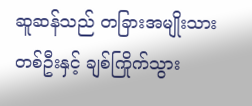ဆူဆန်သည် တခြားအမျိုးသားတစ်ဦးနှင့် ချစ်ကြိုက်သွား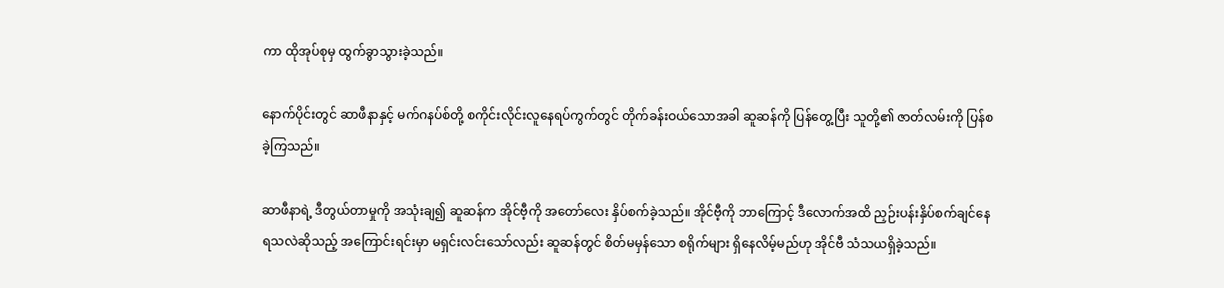ကာ ထိုအုပ်စုမှ ထွက်ခွာသွားခဲ့သည်။

နောက်ပိုင်းတွင် ဆာဖီနာနှင့် မက်ဂနပ်စ်တို့ စကိုင်းလိုင်းလူနေရပ်ကွက်တွင် တိုက်ခန်းဝယ်သောအခါ ဆူဆန်ကို ပြန်တွေ့ပြီး သူတို့၏ ဇာတ်လမ်းကို ပြန်စခဲ့ကြသည်။

ဆာဖီနာရဲ့ ဒီတွယ်တာမှုကို အသုံးချ၍ ဆူဆန်က အိုင်ဗီ့ကို အတော်လေး နှိပ်စက်ခဲ့သည်။ အိုင်ဗီ့ကို ဘာကြောင့် ဒီလောက်အထိ ညှဉ်းပန်းနှိပ်စက်ချင်နေရသလဲဆိုသည့် အကြောင်းရင်းမှာ မရှင်းလင်းသော်လည်း ဆူဆန်တွင် စိတ်မမှန်သော စရိုက်များ ရှိနေလိမ့်မည်ဟု အိုင်ဗီ သံသယရှိခဲ့သည်။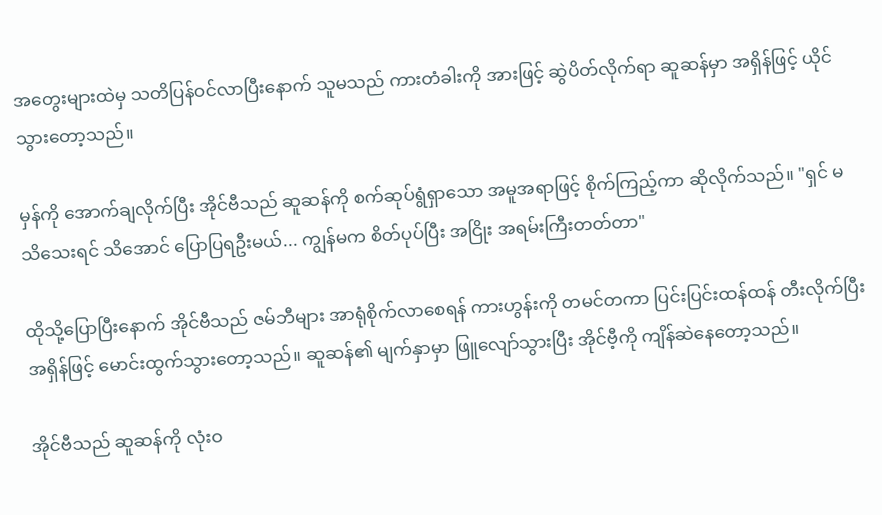အတွေးများထဲမှ သတိပြန်ဝင်လာပြီးနောက် သူမသည် ကားတံခါးကို အားဖြင့် ဆွဲပိတ်လိုက်ရာ ဆူဆန်မှာ အရှိန်ဖြင့် ယိုင်သွားတော့သည်။

မှန်ကို အောက်ချလိုက်ပြီး အိုင်ဗီသည် ဆူဆန်ကို စက်ဆုပ်ရွံရှာသော အမူအရာဖြင့် စိုက်ကြည့်ကာ ဆိုလိုက်သည်။ "ရှင် မသိသေးရင် သိအောင် ပြောပြရဦးမယ်... ကျွန်မက စိတ်ပုပ်ပြီး အငြိုး အရမ်းကြီးတတ်တာ"

ထိုသို့ပြောပြီးနောက် အိုင်ဗီသည် ဇမ်ဘီများ အာရုံစိုက်လာစေရန် ကားဟွန်းကို တမင်တကာ ပြင်းပြင်းထန်ထန် တီးလိုက်ပြီး အရှိန်ဖြင့် မောင်းထွက်သွားတော့သည်။ ဆူဆန်၏ မျက်နှာမှာ ဖြူလျော်သွားပြီး အိုင်ဗီ့ကို ကျိန်ဆဲနေတော့သည်။

အိုင်ဗီသည် ဆူဆန်ကို လုံးဝ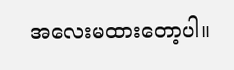အလေးမထားတော့ပါ။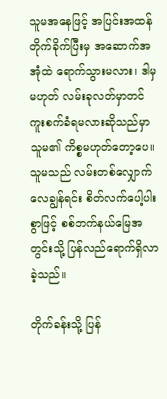သူမအနေဖြင့် အပြင်းအထန် တိုက်ခိုက်ပြီးမှ အဆောက်အအုံထဲ ရောက်သွားမလား၊ ဒါမှမဟုတ် လမ်းခုလတ်မှာတင် ကူးစက်ခံရမလားဆိုသည်မှာ သူမ၏ ကိစ္စမဟုတ်တော့ပေ။ သူမသည် လမ်းတစ်လျှောက် လေချွန်ရင်း စိတ်လက်ပေါ့ပါးစွာဖြင့် စစ်ဘက်နယ်မြေအတွင်းသို့ ပြန်လည်ရောက်ရှိလာခဲ့သည်။

တိုက်ခန်းသို့ ပြန်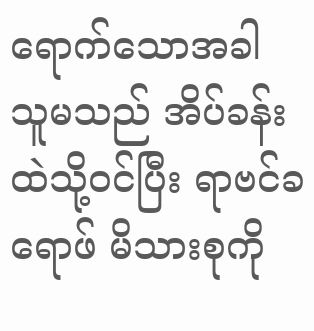ရောက်သောအခါ သူမသည် အိပ်ခန်းထဲသို့ဝင်ပြီး ရာဗင်ခရောဖ် မိသားစုကို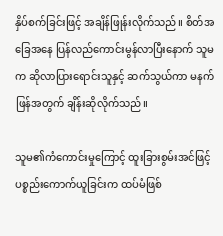နှိပ်စက်ခြင်းဖြင့် အချိန်ဖြုန်းလိုက်သည်။ စိတ်အခြေအနေ ပြန်လည်ကောင်းမွန်လာပြီးနောက် သူမက ဆိုလာပြားရောင်းသူနှင့် ဆက်သွယ်ကာ မနက်ဖြန်အတွက် ချိန်းဆိုလိုက်သည်။

သူမ၏ကံကောင်းမှုကြောင့် ထူးခြားစွမ်းအင်ဖြင့် ပစ္စည်းကောက်ယူခြင်းက ထပ်မံဖြစ်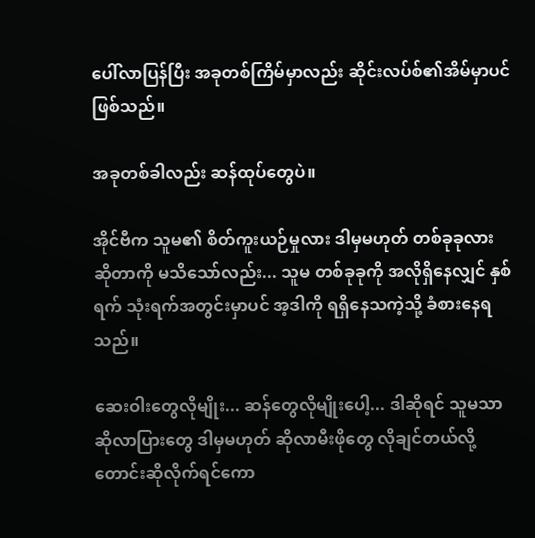ပေါ်လာပြန်ပြီး အခုတစ်ကြိမ်မှာလည်း ဆိုင်းလပ်စ်၏အိမ်မှာပင် ဖြစ်သည်။

အခုတစ်ခါလည်း ဆန်ထုပ်တွေပဲ။

အိုင်ဗီက သူမ၏ စိတ်ကူးယဉ်မှုလား ဒါမှမဟုတ် တစ်ခုခုလားဆိုတာကို မသိသော်လည်း... သူမ တစ်ခုခုကို အလိုရှိနေလျှင် နှစ်ရက် သုံးရက်အတွင်းမှာပင် အ့ဒါကို ရရှိနေသကဲ့သို့ ခံစားနေရသည်။

ဆေးဝါးတွေလိုမျိုး... ဆန်တွေလိုမျိုးပေါ့... ဒါဆိုရင် သူမသာ ဆိုလာပြားတွေ ဒါမှမဟုတ် ဆိုလာမီးဖိုတွေ လိုချင်တယ်လို့ တောင်းဆိုလိုက်ရင်ကော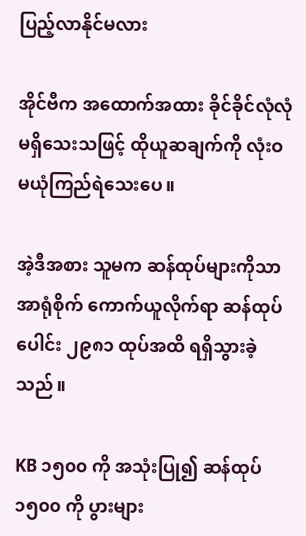ပြည့်လာနိုင်မလား

အိုင်ဗီက အထောက်အထား ခိုင်ခိုင်လုံလုံ မရှိသေးသဖြင့် ထိုယူဆချက်ကို လုံးဝ မယုံကြည်ရဲသေးပေ။

အဲ့ဒီအစား သူမက ဆန်ထုပ်များကိုသာ အာရုံစိုက် ကောက်ယူလိုက်ရာ ဆန်ထုပ်ပေါင်း ၂၉၈၁ ထုပ်အထိ ရရှိသွားခဲ့သည်။

KB ၁၅၀၀ ကို အသုံးပြု၍ ဆန်ထုပ် ၁၅၀၀ ကို ပွားများ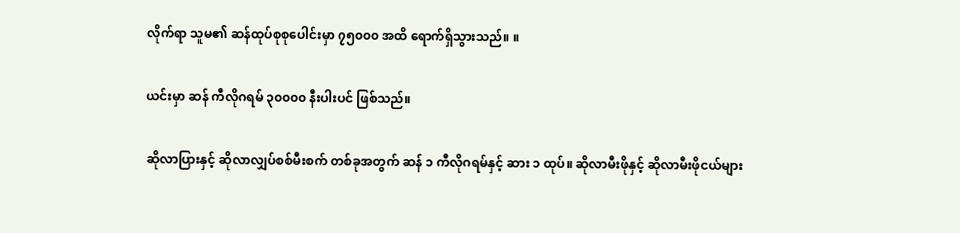လိုက်ရာ သူမ၏ ဆန်ထုပ်စုစုပေါင်းမှာ ၇၅၀၀၀ အထိ ရောက်ရှိသွားသည်။ ။

ယင်းမှာ ဆန် ကီလိုဂရမ် ၃၀၀၀၀ နီးပါးပင် ဖြစ်သည်။

ဆိုလာပြားနှင့် ဆိုလာလျှပ်စစ်မီးစက် တစ်ခုအတွက် ဆန် ၁ ကီလိုဂရမ်နှင့် ဆား ၁ ထုပ်။ ဆိုလာမီးဖိုနှင့် ဆိုလာမီးဖိုငယ်များ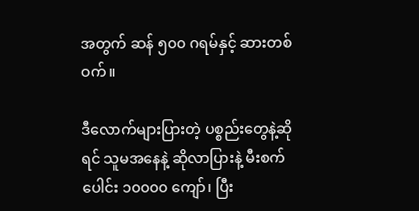အတွက် ဆန် ၅၀၀ ဂရမ်နှင့် ဆားတစ်ဝက်။

ဒီလောက်များပြားတဲ့ ပစ္စည်းတွေနဲ့ဆိုရင် သူမအနေနဲ့ ဆိုလာပြားနဲ့ မီးစက်ပေါင်း ၁၀၀၀၀ ကျော်၊ ပြီး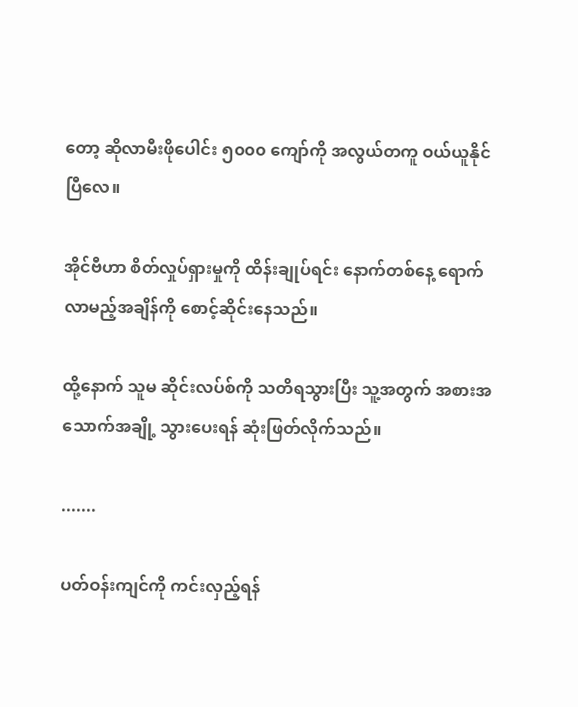တော့ ဆိုလာမီးဖိုပေါင်း ၅၀၀၀ ကျော်ကို အလွယ်တကူ ဝယ်ယူနိုင်ပြီလေ။

အိုင်ဗီဟာ စိတ်လှုပ်ရှားမှုကို ထိန်းချုပ်ရင်း နောက်တစ်နေ့ ရောက်လာမည့်အချိန်ကို စောင့်ဆိုင်းနေသည်။

ထို့နောက် သူမ ဆိုင်းလပ်စ်ကို သတိရသွားပြီး သူ့အတွက် အစားအသောက်အချို့ သွားပေးရန် ဆုံးဖြတ်လိုက်သည်။

.......

ပတ်ဝန်းကျင်ကို ကင်းလှည့်ရန်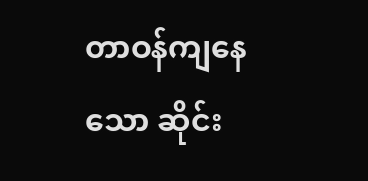တာဝန်ကျနေသော ဆိုင်း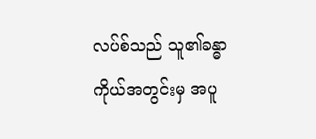လပ်စ်သည် သူ၏ခန္ဓာကိုယ်အတွင်းမှ အပူ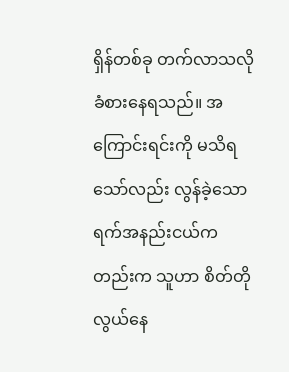ရှိန်တစ်ခု တက်လာသလို ခံစားနေရသည်။ အကြောင်းရင်းကို မသိရသော်လည်း လွန်ခဲ့သော ရက်အနည်းငယ်ကတည်းက သူဟာ စိတ်တိုလွယ်နေ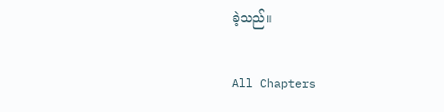ခဲ့သည်။

All Chapters